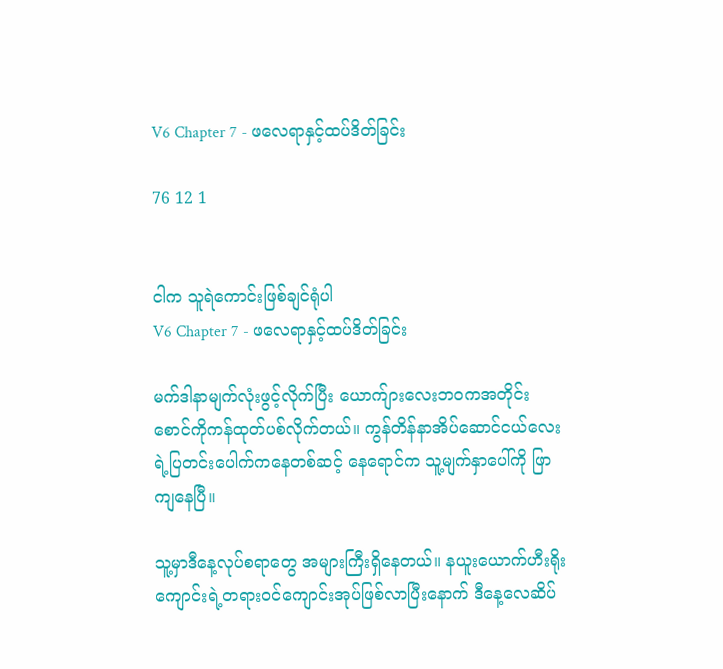V6 Chapter 7 - ဖလေရာနှင့်ထပ်ဒိတ်ခြင်း

76 12 1


ငါက သူရဲကောင်းဖြစ်ချင်ရုံပါ
V6 Chapter 7 - ဖလေရာနှင့်ထပ်ဒိတ်ခြင်း

မက်ဒါနာမျက်လုံးဖွင့်လိုက်ပြီး ယောက်ျားလေးဘဝကအတိုင်း စောင်ကိုကန်ထုတ်ပစ်လိုက်တယ်။ ကွန်တိန်နာအိပ်ဆောင်ငယ်လေးရဲ့ပြတင်းပေါက်ကနေတစ်ဆင့် နေရောင်က သူ့မျက်နှာပေါ်ကို ဖြာကျနေပြီ။

သူ့မှာဒီနေ့လုပ်စရာတွေ အများကြီးရှိနေတယ်။ နယူးယောက်ဟီးရိုးကျောင်းရဲ့တရားဝင်ကျောင်းအုပ်ဖြစ်လာပြီးနောက် ဒီနေ့လေဆိပ်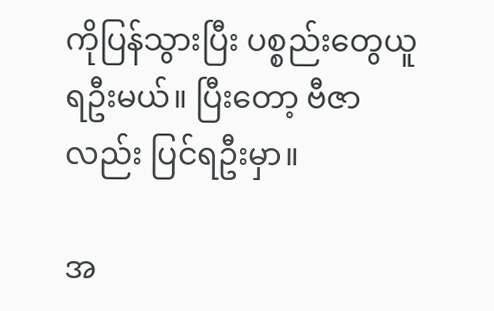ကိုပြန်သွားပြီး ပစ္စည်းတွေယူရဦးမယ်။ ပြီးတော့ ဗီဇာလည်း ပြင်ရဦးမှာ။

အ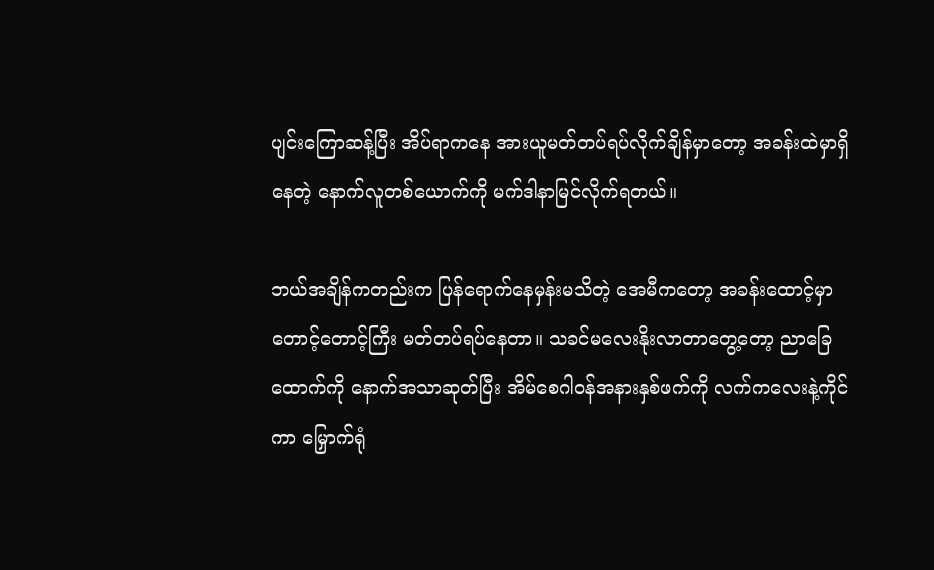ပျင်းကြောဆန့်ပြီး အိပ်ရာကနေ အားယူမတ်တပ်ရပ်လိုက်ချိန်မှာတော့ အခန်းထဲမှာရှိနေတဲ့ နောက်လူတစ်ယောက်ကို မက်ဒါနာမြင်လိုက်ရတယ်။

ဘယ်အချိန်ကတည်းက ပြန်ရောက်နေမှန်းမသိတဲ့ အေမီကတော့ အခန်းထောင့်မှာ တောင့်တောင့်ကြီး မတ်တပ်ရပ်နေတာ။ သခင်မလေးနိုးလာတာတွေ့တော့ ညာခြေထောက်ကို နောက်အသာဆုတ်ပြီး အိမ်စေဂါဝန်အနားနှစ်ဖက်ကို လက်ကလေးနဲ့ကိုင်ကာ မြှောက်ရုံ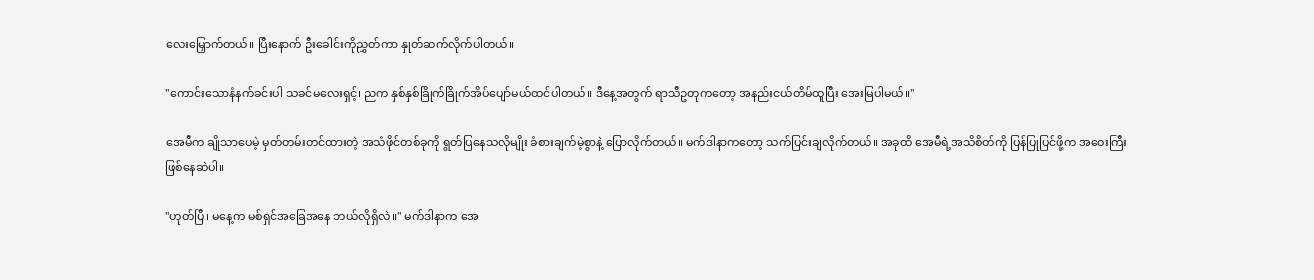လေးမြှောက်တယ်။ ပြီးနောက် ဦးခေါင်းကိုညွှတ်ကာ နှုတ်ဆက်လိုက်ပါတယ်။

"ကောင်းသောနံနက်ခင်းပါ သခင်မလေးရှင့်၊ ညက နှစ်နှစ်ခြိုက်ခြိုက်အိပ်ပျော်မယ်ထင်ပါတယ်။ ဒီနေ့အတွက် ရာသီဥတုကတော့ အနည်းငယ်တိမ်ထူပြီး အေးမြပါမယ်။"

အေမီက ချိုသာပေမဲ့ မှတ်တမ်းတင်ထားတဲ့ အသံဖိုင်တစ်ခုကို ရွတ်ပြနေသလိုမျိုး ခံစားချက်မဲ့စွာနဲ့ ပြောလိုက်တယ်။ မက်ဒါနာကတော့ သက်ပြင်းချလိုက်တယ်။ အခုထိ အေမီရဲ့အသိစိတ်ကို ပြန်ပြုပြင်ဖို့က အဝေးကြီးဖြစ်နေဆဲပါ။

"ဟုတ်ပြီ၊ မနေ့က မစ်ရှင်အခြေအနေ ဘယ်လိုရှိလဲ။" မက်ဒါနာက အေ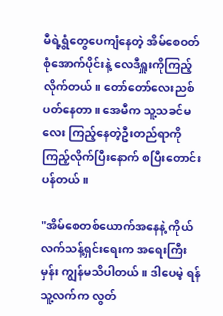မီရဲ့ရွံတွေပေကျံနေတဲ့ အိမ်စေဝတ်စုံအောက်ပိုင်းနဲ့ လေဒီရှူးကိုကြည့်လိုက်တယ်။ တော်တော်လေးညစ်ပတ်နေတာ။ အေမီက သူ့သခင်မလေး ကြည့်နေတဲ့ဦးတည်ရာကို ကြည့်လိုက်ပြီးနောက် စပြီးတောင်းပန်တယ်။

"အိမ်စေတစ်ယောက်အနေနဲ့ ကိုယ်လက်သန့်ရှင်းရေးက အရေးကြီးမှန်း ကျွန်မသိပါတယ်။ ဒါပေမဲ့ ရန်သူ့လက်က လွတ်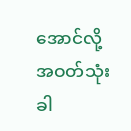အောင်လို့ အဝတ်သုံးခါ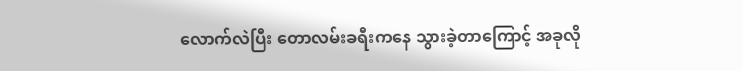လောက်လဲပြီး တောလမ်းခရီးကနေ သွားခဲ့တာကြောင့် အခုလို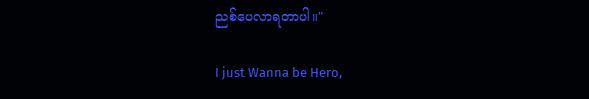ညစ်ပေလာရတာပါ။"

I just Wanna be Hero,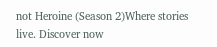not Heroine (Season 2)Where stories live. Discover now